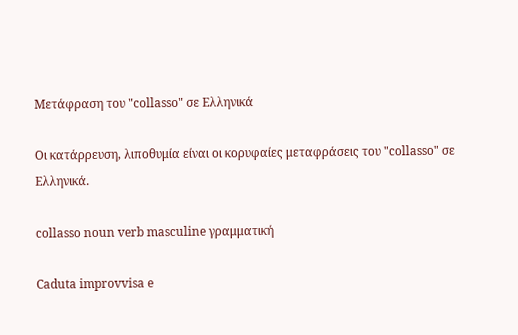Μετάφραση του "collasso" σε Ελληνικά

Οι κατάρρευση, λιποθυμία είναι οι κορυφαίες μεταφράσεις του "collasso" σε Ελληνικά.

collasso noun verb masculine γραμματική

Caduta improvvisa e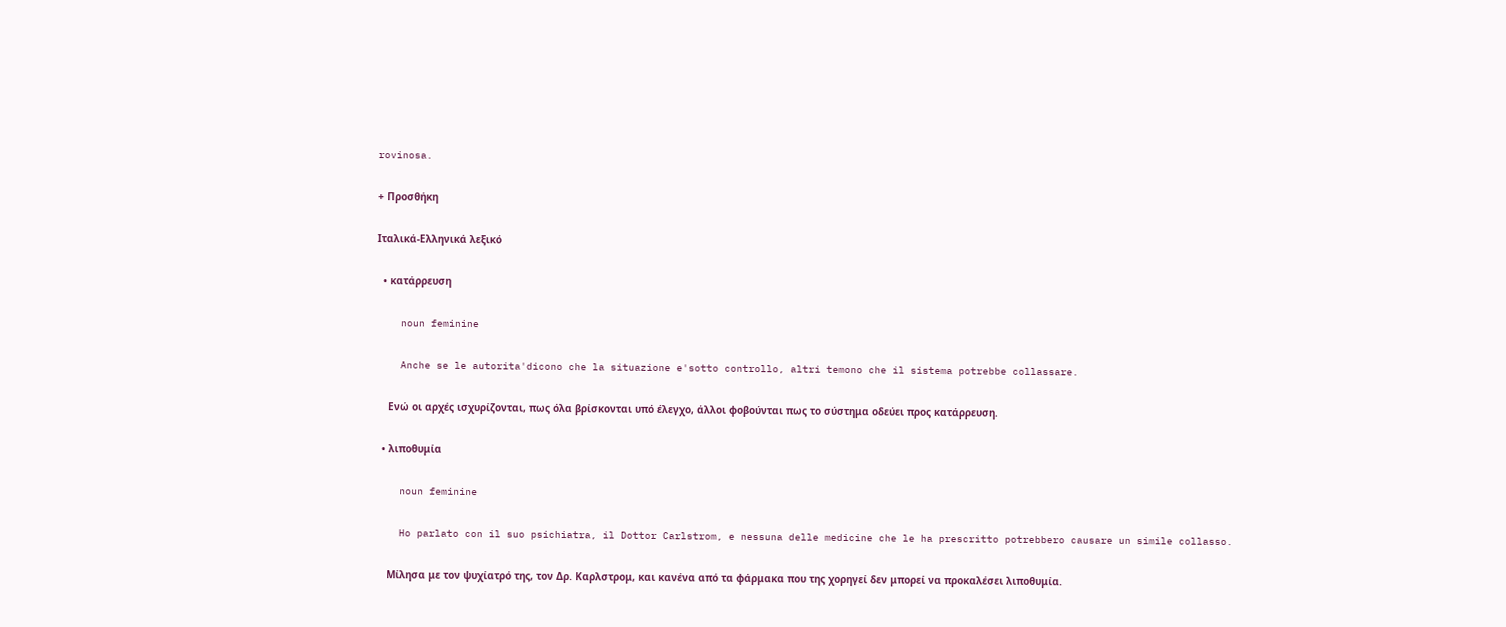rovinosa.

+ Προσθήκη

Ιταλικά-Ελληνικά λεξικό

  • κατάρρευση

    noun feminine

    Anche se le autorita'dicono che la situazione e'sotto controllo, altri temono che il sistema potrebbe collassare.

    Ενώ οι αρχές ισχυρίζονται, πως όλα βρίσκονται υπό έλεγχο, άλλοι φοβούνται πως το σύστημα οδεύει προς κατάρρευση.

  • λιποθυμία

    noun feminine

    Ho parlato con il suo psichiatra, il Dottor Carlstrom, e nessuna delle medicine che le ha prescritto potrebbero causare un simile collasso.

    Μίλησα με τον ψυχίατρό της, τον Δρ. Καρλστρομ, και κανένα από τα φάρμακα που της χορηγεί δεν μπορεί να προκαλέσει λιποθυμία.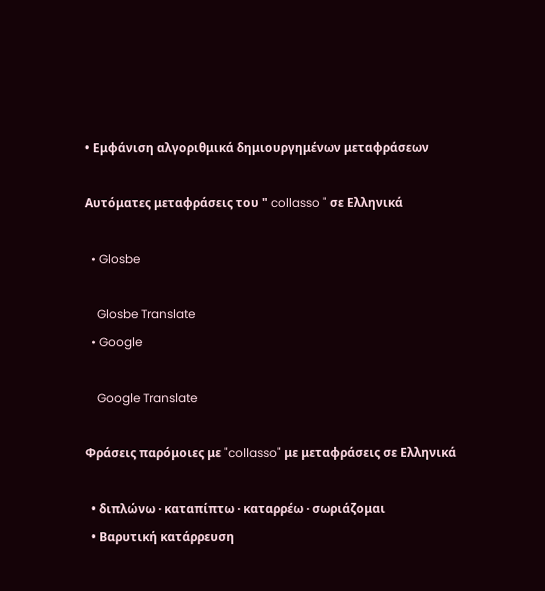• Εμφάνιση αλγοριθμικά δημιουργημένων μεταφράσεων

Αυτόματες μεταφράσεις του " collasso " σε Ελληνικά

  • Glosbe

    Glosbe Translate
  • Google

    Google Translate

Φράσεις παρόμοιες με "collasso" με μεταφράσεις σε Ελληνικά

  • διπλώνω · καταπίπτω · καταρρέω · σωριάζομαι
  • Βαρυτική κατάρρευση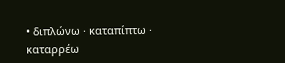• διπλώνω · καταπίπτω · καταρρέω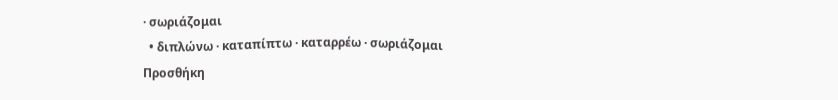· σωριάζομαι
  • διπλώνω · καταπίπτω · καταρρέω · σωριάζομαι
Προσθήκη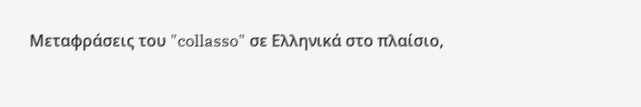Μεταφράσεις του "collasso" σε Ελληνικά στο πλαίσιο,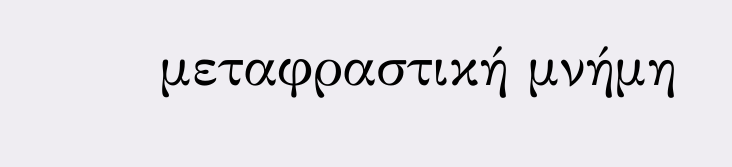μεταφραστική μνήμη